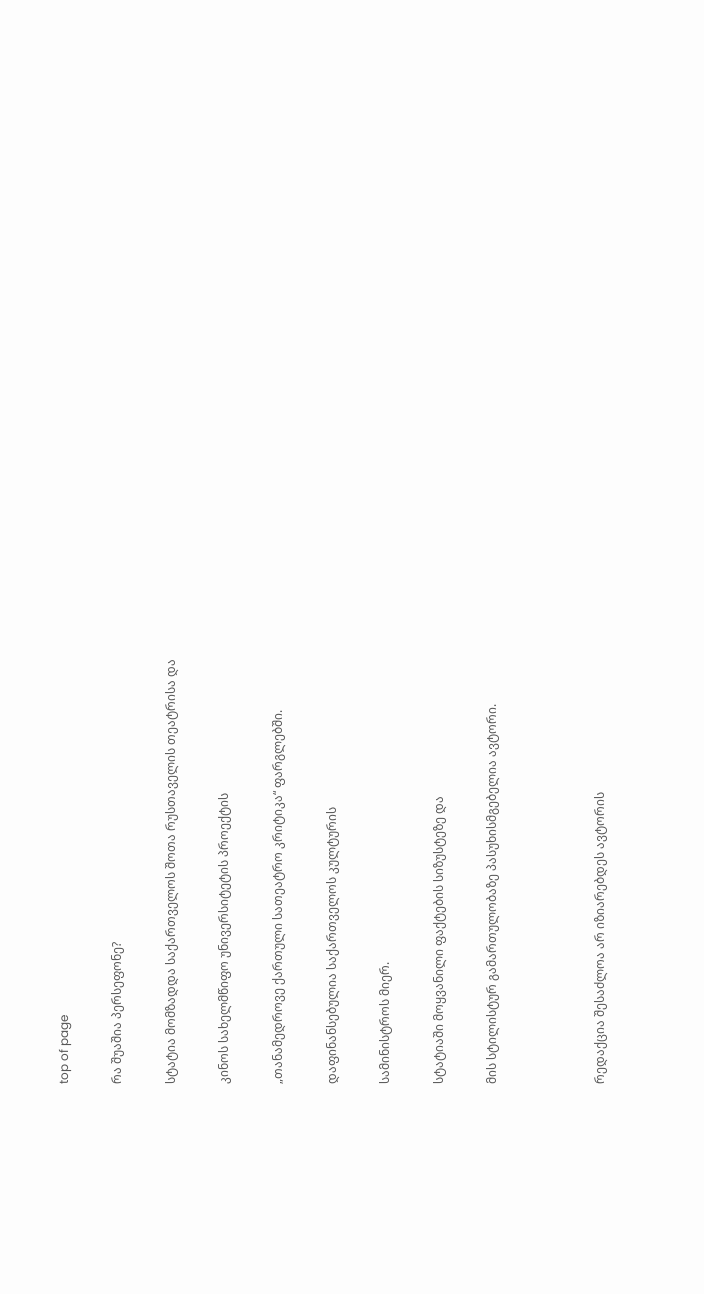top of page

რა შუაშია პერსეფონე?

სტატია მომზადდა საქართველოს შოთა რუსთაველის თეატრისა და

კინოს სახელმწიფო უნივერსიტეტის პროექტის

„თანამედროვე ქართული სათეატრო კრიტიკა“ ფარგლებში.

დაფინანსებულია საქართველოს კულტურის

სამინისტროს მიერ.

სტატიაში მოყვანილი ფაქტების სიზუსტეზე და

მის სტილისტურ გამართულობაზე პასუხისმგებელია ავტორი.



რედაქცია შესაძლოა არ იზიარებდეს ავტორის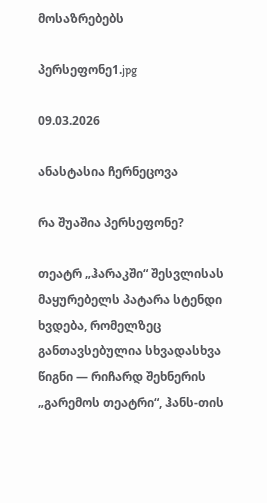მოსაზრებებს

პერსეფონე1.jpg

09.03.2026

ანასტასია ჩერნეცოვა

რა შუაშია პერსეფონე?

თეატრ „ჰარაკში“ შესვლისას მაყურებელს პატარა სტენდი ხვდება, რომელზეც განთავსებულია სხვადასხვა  წიგნი — რიჩარდ შეხნერის „გარემოს თეატრი“, ჰანს-თის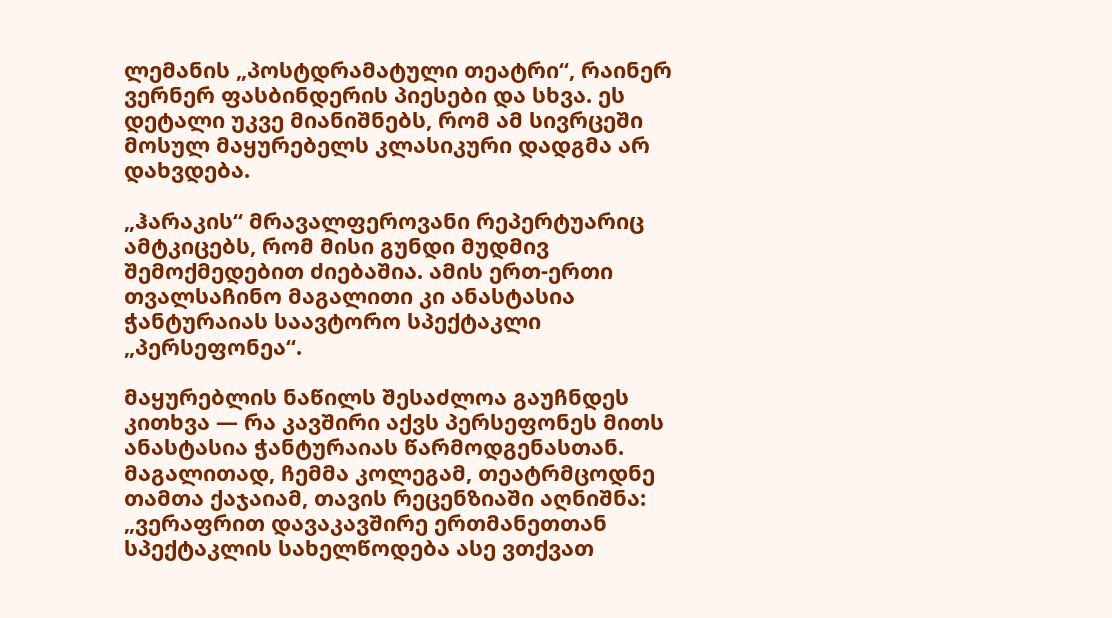ლემანის „პოსტდრამატული თეატრი“, რაინერ ვერნერ ფასბინდერის პიესები და სხვა. ეს დეტალი უკვე მიანიშნებს, რომ ამ სივრცეში მოსულ მაყურებელს კლასიკური დადგმა არ დახვდება.

„ჰარაკის“ მრავალფეროვანი რეპერტუარიც ამტკიცებს, რომ მისი გუნდი მუდმივ შემოქმედებით ძიებაშია. ამის ერთ-ერთი თვალსაჩინო მაგალითი კი ანასტასია ჭანტურაიას საავტორო სპექტაკლი „პერსეფონეა“.

მაყურებლის ნაწილს შესაძლოა გაუჩნდეს კითხვა — რა კავშირი აქვს პერსეფონეს მითს ანასტასია ჭანტურაიას წარმოდგენასთან. მაგალითად, ჩემმა კოლეგამ, თეატრმცოდნე თამთა ქაჯაიამ, თავის რეცენზიაში აღნიშნა: „ვერაფრით დავაკავშირე ერთმანეთთან სპექტაკლის სახელწოდება ასე ვთქვათ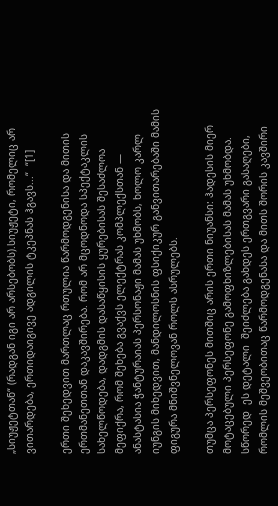„სიუჟეტთან“ (რადგან იგი არ არსებობს).სიუჟეტი, რომელიც არ ვითარდება, ერთიდაიგივე ადგილის ტკეპნას ჰგავს...“  “[1]

ერთი შეხედვით მართლაც რთულია წარმოდგენისა და მითის ერთმანეთთან დაკავშირება. რომ არ მცოდნოდა სპექტაკლის სახელწოდება, დადგმის დასაწყისის ყურებისას შესაძლოა მეფიქრა, რომ შეხება გვაქვს ელექტრას კომპლექსთან — ანასტასია ჭანტურაიას პერსონაჟი მამას უხმობს, ხოლო კარლ იუნგის მიხედვით, მანდილოსნის ფსიქიკურ განვითარებაში მამის ფიგურა მნიშვნელოვან როლს ასრულებს.

თუმცა პერსეფონეს მითშიც არის ერთი ნიუანსი: ჰადესის მიერ მოტაცებული პერსეფონე გამოფხიზლებისას მამას უხმობდა. სწორედ  ეს დეტალი  შეიძლება გახდეს ერთგვარი გასაღები, რომლის მეშვეობითაც წარმოდგენასა და მითს შორის კავშირი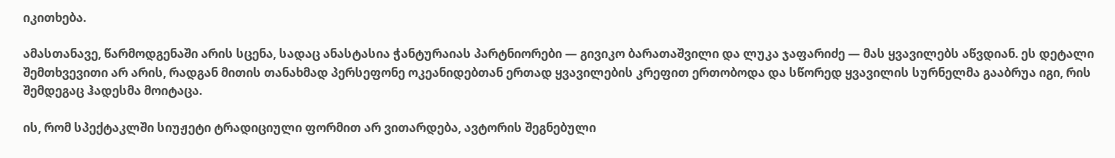იკითხება.

ამასთანავე, წარმოდგენაში არის სცენა, სადაც ანასტასია ჭანტურაიას პარტნიორები — გივიკო ბარათაშვილი და ლუკა ჯაფარიძე — მას ყვავილებს აწვდიან. ეს დეტალი შემთხვევითი არ არის, რადგან მითის თანახმად პერსეფონე ოკეანიდებთან ერთად ყვავილების კრეფით ერთობოდა და სწორედ ყვავილის სურნელმა გააბრუა იგი, რის შემდეგაც ჰადესმა მოიტაცა.

ის, რომ სპექტაკლში სიუჟეტი ტრადიციული ფორმით არ ვითარდება, ავტორის შეგნებული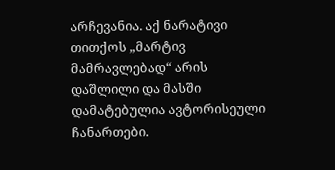არჩევანია. აქ ნარატივი თითქოს „მარტივ მამრავლებად“ არის დაშლილი და მასში დამატებულია ავტორისეული ჩანართები.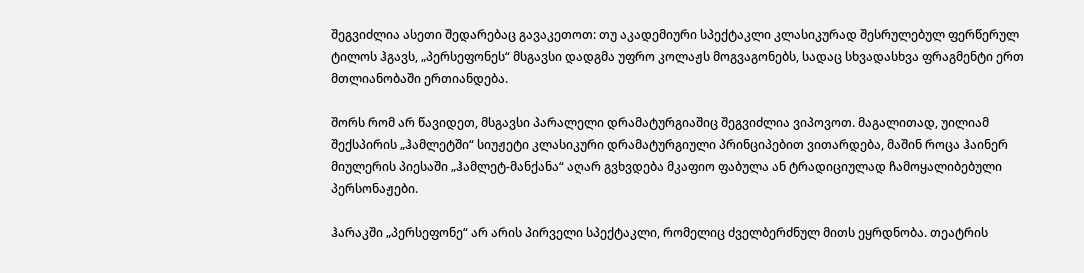შეგვიძლია ასეთი შედარებაც გავაკეთოთ: თუ აკადემიური სპექტაკლი კლასიკურად შესრულებულ ფერწერულ ტილოს ჰგავს, „პერსეფონეს“ მსგავსი დადგმა უფრო კოლაჟს მოგვაგონებს, სადაც სხვადასხვა ფრაგმენტი ერთ მთლიანობაში ერთიანდება.

შორს რომ არ წავიდეთ, მსგავსი პარალელი დრამატურგიაშიც შეგვიძლია ვიპოვოთ. მაგალითად, უილიამ შექსპირის „ჰამლეტში“ სიუჟეტი კლასიკური დრამატურგიული პრინციპებით ვითარდება, მაშინ როცა ჰაინერ მიულერის პიესაში „ჰამლეტ-მანქანა“ აღარ გვხვდება მკაფიო ფაბულა ან ტრადიციულად ჩამოყალიბებული პერსონაჟები.

ჰარაკში „პერსეფონე“ არ არის პირველი სპექტაკლი, რომელიც ძველბერძნულ მითს ეყრდნობა. თეატრის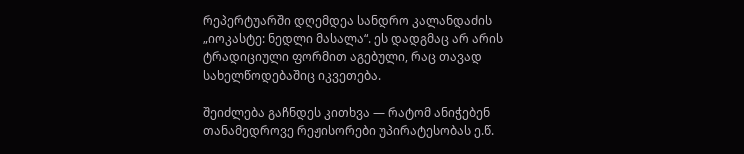რეპერტუარში დღემდეა სანდრო კალანდაძის „იოკასტე: ნედლი მასალა“. ეს დადგმაც არ არის ტრადიციული ფორმით აგებული, რაც თავად სახელწოდებაშიც იკვეთება.

შეიძლება გაჩნდეს კითხვა — რატომ ანიჭებენ თანამედროვე რეჟისორები უპირატესობას ე.წ.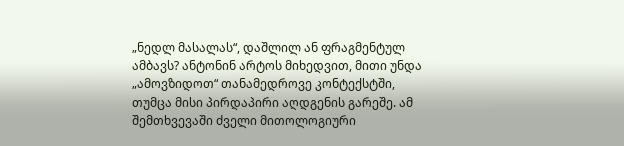„ნედლ მასალას“, დაშლილ ან ფრაგმენტულ ამბავს? ანტონინ არტოს მიხედვით, მითი უნდა „ამოვზიდოთ“ თანამედროვე კონტექსტში, თუმცა მისი პირდაპირი აღდგენის გარეშე. ამ შემთხვევაში ძველი მითოლოგიური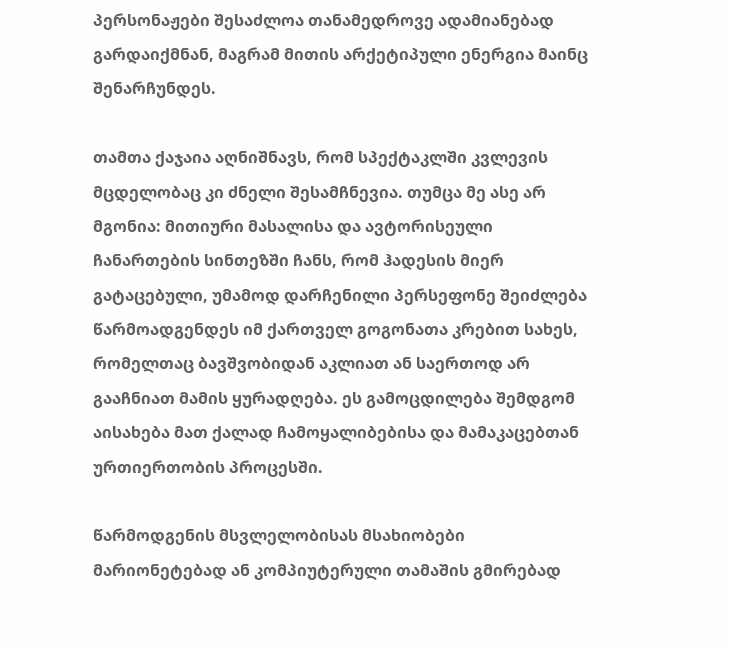პერსონაჟები შესაძლოა თანამედროვე ადამიანებად გარდაიქმნან, მაგრამ მითის არქეტიპული ენერგია მაინც შენარჩუნდეს.

თამთა ქაჯაია აღნიშნავს, რომ სპექტაკლში კვლევის მცდელობაც კი ძნელი შესამჩნევია. თუმცა მე ასე არ მგონია: მითიური მასალისა და ავტორისეული ჩანართების სინთეზში ჩანს, რომ ჰადესის მიერ გატაცებული, უმამოდ დარჩენილი პერსეფონე შეიძლება წარმოადგენდეს იმ ქართველ გოგონათა კრებით სახეს, რომელთაც ბავშვობიდან აკლიათ ან საერთოდ არ გააჩნიათ მამის ყურადღება. ეს გამოცდილება შემდგომ აისახება მათ ქალად ჩამოყალიბებისა და მამაკაცებთან ურთიერთობის პროცესში.

წარმოდგენის მსვლელობისას მსახიობები მარიონეტებად ან კომპიუტერული თამაშის გმირებად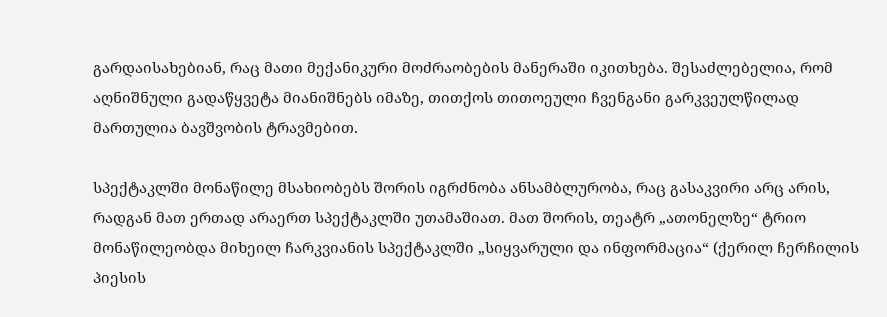გარდაისახებიან, რაც მათი მექანიკური მოძრაობების მანერაში იკითხება. შესაძლებელია, რომ აღნიშნული გადაწყვეტა მიანიშნებს იმაზე, თითქოს თითოეული ჩვენგანი გარკვეულწილად მართულია ბავშვობის ტრავმებით.

სპექტაკლში მონაწილე მსახიობებს შორის იგრძნობა ანსამბლურობა, რაც გასაკვირი არც არის, რადგან მათ ერთად არაერთ სპექტაკლში უთამაშიათ. მათ შორის, თეატრ „ათონელზე“ ტრიო მონაწილეობდა მიხეილ ჩარკვიანის სპექტაკლში „სიყვარული და ინფორმაცია“ (ქერილ ჩერჩილის პიესის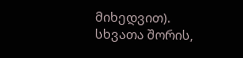მიხედვით). სხვათა შორის,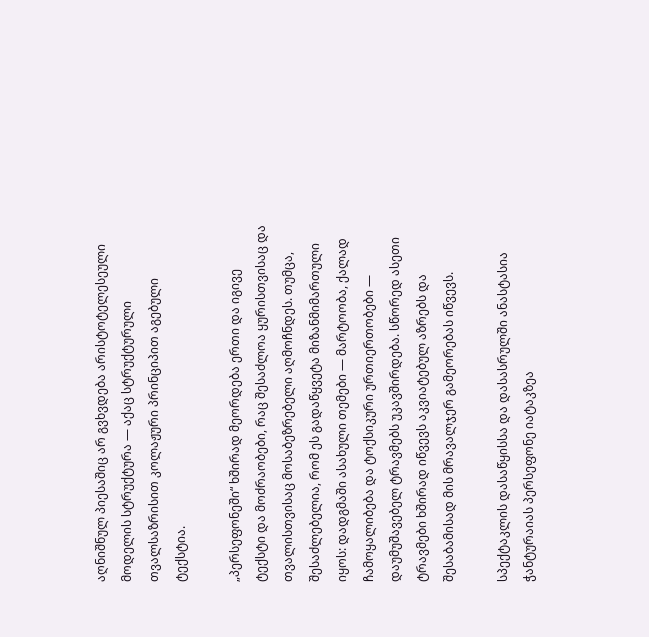აღნიშნულ პიესაშიც არ გვხვდება არისტოტელესეული მოდელის სტრუქტურა — აქაც სტრუქტურული თვალსაზრისით კოლაჟური პრინციპით აგებული ტექსტია.

„პერსეფონეში“ ხშირად მეორდება ერთი და იგივე ტექსტი და მოძრაობები, რაც შესაძლოა ყურისთვისაც და თვალისთვისაც მოსაბეზრებელი აღმოჩნდეს. თუმცა, შესაძლებელია, რომ ეს გადაწყვეტა მიზანმიმართული იყოს: დადგმაში ასახული თემები — მარტოობა, ქალად ჩამოყალიბება და ტოქსიკური ურთიერთობები — დაუმუშავებელ ტრავმებს უკავშირდება. სწორედ ასეთი ტრავმები ხშირად იწვევს აკვიატებულ აზრებს და შესაბამისად მის მრავალჯერ გამეორებას იწვევს.

სპექტაკლის დასაწყისსა და დასასრულში ანასტასია ჭანტურაიას პერსეფონე იატაკზეა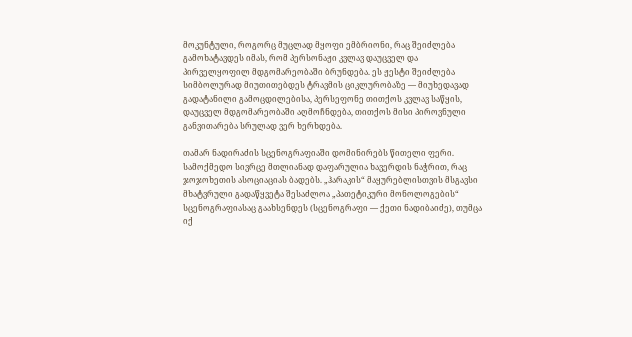მოკუნტული, როგორც მუცლად მყოფი ემბრიონი, რაც შეიძლება გამოხატავდეს იმას, რომ პერსონაჟი კვლავ დაუცველ და პირველყოფილ მდგომარეობაში ბრუნდება. ეს ჟესტი შეიძლება სიმბოლურად მიუთითებდეს ტრავმის ციკლურობაზე — მიუხედავად გადატანილი გამოცდილებისა, პერსეფონე თითქოს კვლავ საწყის, დაუცველ მდგომარეობაში აღმოჩნდება, თითქოს მისი პიროვნული განვითარება სრულად ვერ ხერხდება.

თამარ ნადირაძის სცენოგრაფიაში დომინირებს წითელი ფერი. სამოქმედო სივრცე მთლიანად დაფარულია ხავერდის ნაჭრით, რაც ჯოჯოხეთის ასოციაციას ბადებს. „ჰარაკის“ მაყურებლისთვის მსგავსი მხატვრული გადაწყვეტა შესაძლოა „პათეტიკური მონოლოგების“ სცენოგრაფიასაც გაახსენდეს (სცენოგრაფი — ქეთი ნადიბაიძე), თუმცა იქ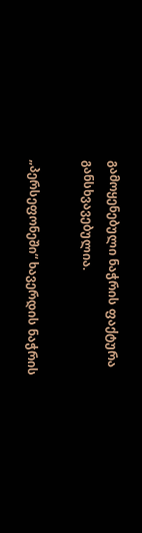გამოყენებული ნაჭრის ფაქტურა განსხვავებულია.

„პერსეფონეში“ ხავერდის ნაჭრის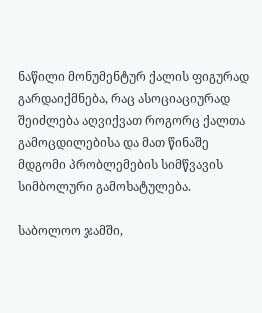ნაწილი მონუმენტურ ქალის ფიგურად გარდაიქმნება, რაც ასოციაციურად შეიძლება აღვიქვათ როგორც ქალთა გამოცდილებისა და მათ წინაშე მდგომი პრობლემების სიმწვავის სიმბოლური გამოხატულება.

საბოლოო ჯამში,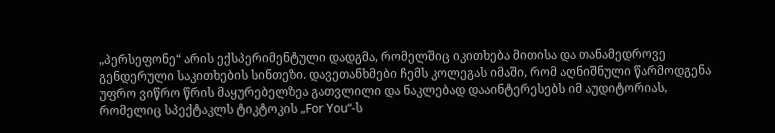„პერსეფონე“ არის ექსპერიმენტული დადგმა, რომელშიც იკითხება მითისა და თანამედროვე გენდერული საკითხების სინთეზი. დავეთანხმები ჩემს კოლეგას იმაში, რომ აღნიშნული წარმოდგენა უფრო ვიწრო წრის მაყურებელზეა გათვლილი და ნაკლებად დააინტერესებს იმ აუდიტორიას, რომელიც სპექტაკლს ტიკტოკის „For You“-ს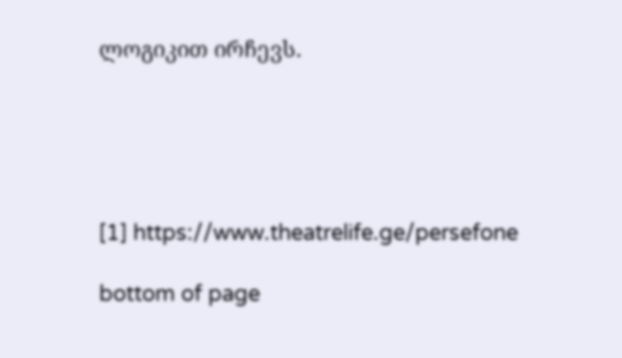ლოგიკით ირჩევს.





[1] https://www.theatrelife.ge/persefone

bottom of page